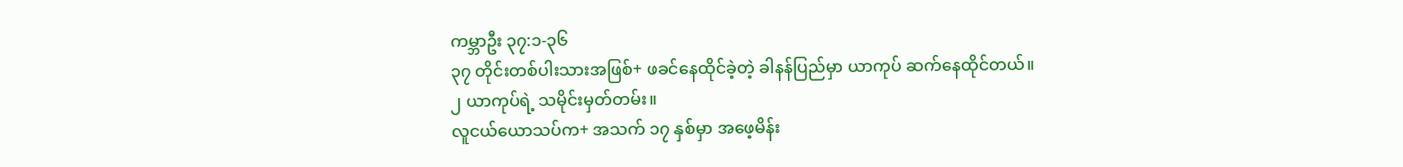ကမ္ဘာဦး ၃၇:၁-၃၆
၃၇ တိုင်းတစ်ပါးသားအဖြစ်+ ဖခင်နေထိုင်ခဲ့တဲ့ ခါနန်ပြည်မှာ ယာကုပ် ဆက်နေထိုင်တယ်။
၂ ယာကုပ်ရဲ့ သမိုင်းမှတ်တမ်း။
လူငယ်ယောသပ်က+ အသက် ၁၇ နှစ်မှာ အဖေ့မိန်း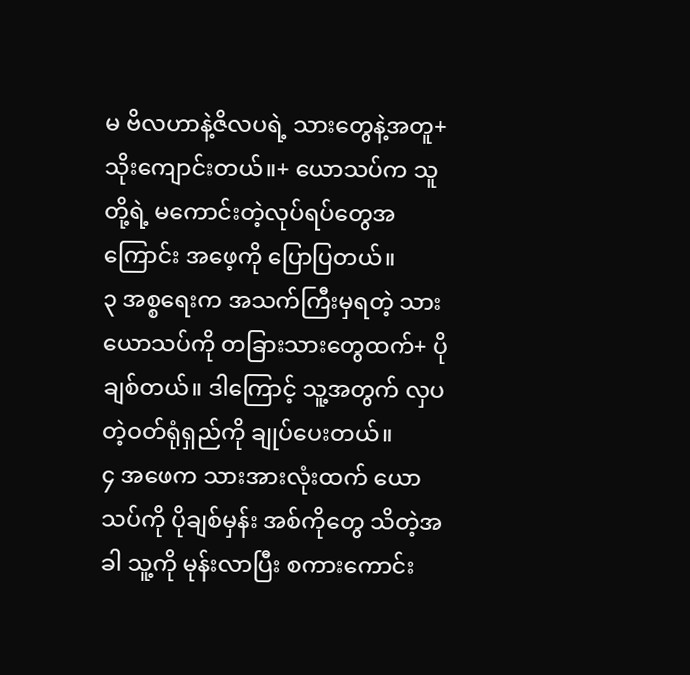မ ဗိလဟာနဲ့ဇိလပရဲ့ သားတွေနဲ့အတူ+ သိုးကျောင်းတယ်။+ ယောသပ်က သူတို့ရဲ့ မကောင်းတဲ့လုပ်ရပ်တွေအကြောင်း အဖေ့ကို ပြောပြတယ်။
၃ အစ္စရေးက အသက်ကြီးမှရတဲ့ သားယောသပ်ကို တခြားသားတွေထက်+ ပိုချစ်တယ်။ ဒါကြောင့် သူ့အတွက် လှပတဲ့ဝတ်ရုံရှည်ကို ချုပ်ပေးတယ်။
၄ အဖေက သားအားလုံးထက် ယောသပ်ကို ပိုချစ်မှန်း အစ်ကိုတွေ သိတဲ့အခါ သူ့ကို မုန်းလာပြီး စကားကောင်း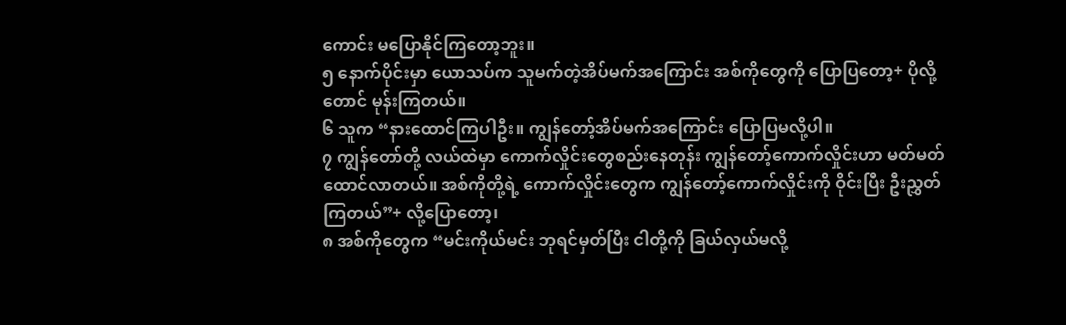ကောင်း မပြောနိုင်ကြတော့ဘူး။
၅ နောက်ပိုင်းမှာ ယောသပ်က သူမက်တဲ့အိပ်မက်အကြောင်း အစ်ကိုတွေကို ပြောပြတော့+ ပိုလို့တောင် မုန်းကြတယ်။
၆ သူက “နားထောင်ကြပါဦး။ ကျွန်တော့်အိပ်မက်အကြောင်း ပြောပြမလို့ပါ။
၇ ကျွန်တော်တို့ လယ်ထဲမှာ ကောက်လှိုင်းတွေစည်းနေတုန်း ကျွန်တော့်ကောက်လှိုင်းဟာ မတ်မတ်ထောင်လာတယ်။ အစ်ကိုတို့ရဲ့ ကောက်လှိုင်းတွေက ကျွန်တော့်ကောက်လှိုင်းကို ဝိုင်းပြီး ဦးညွှတ်ကြတယ်”+ လို့ပြောတော့၊
၈ အစ်ကိုတွေက “မင်းကိုယ်မင်း ဘုရင်မှတ်ပြီး ငါတို့ကို ခြယ်လှယ်မလို့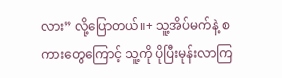လား” လို့ပြောတယ်။+ သူ့အိပ်မက်နဲ့ စကားတွေကြောင့် သူ့ကို ပိုပြီးမုန်းလာကြ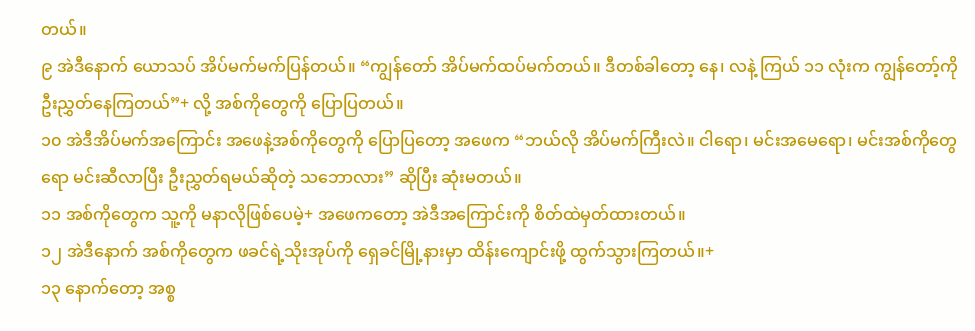တယ်။
၉ အဲဒီနောက် ယောသပ် အိပ်မက်မက်ပြန်တယ်။ “ကျွန်တော် အိပ်မက်ထပ်မက်တယ်။ ဒီတစ်ခါတော့ နေ၊ လနဲ့ ကြယ် ၁၁ လုံးက ကျွန်တော့်ကို ဦးညွှတ်နေကြတယ်”+ လို့ အစ်ကိုတွေကို ပြောပြတယ်။
၁၀ အဲဒီအိပ်မက်အကြောင်း အဖေနဲ့အစ်ကိုတွေကို ပြောပြတော့ အဖေက “ဘယ်လို အိပ်မက်ကြီးလဲ။ ငါရော၊ မင်းအမေရော၊ မင်းအစ်ကိုတွေရော မင်းဆီလာပြီး ဦးညွှတ်ရမယ်ဆိုတဲ့ သဘောလား” ဆိုပြီး ဆုံးမတယ်။
၁၁ အစ်ကိုတွေက သူ့ကို မနာလိုဖြစ်ပေမဲ့+ အဖေကတော့ အဲဒီအကြောင်းကို စိတ်ထဲမှတ်ထားတယ်။
၁၂ အဲဒီနောက် အစ်ကိုတွေက ဖခင်ရဲ့သိုးအုပ်ကို ရှေခင်မြို့နားမှာ ထိန်းကျောင်းဖို့ ထွက်သွားကြတယ်။+
၁၃ နောက်တော့ အစ္စ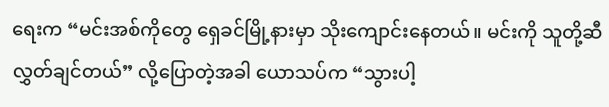ရေးက “မင်းအစ်ကိုတွေ ရှေခင်မြို့နားမှာ သိုးကျောင်းနေတယ်။ မင်းကို သူတို့ဆီ လွှတ်ချင်တယ်” လို့ပြောတဲ့အခါ ယောသပ်က “သွားပါ့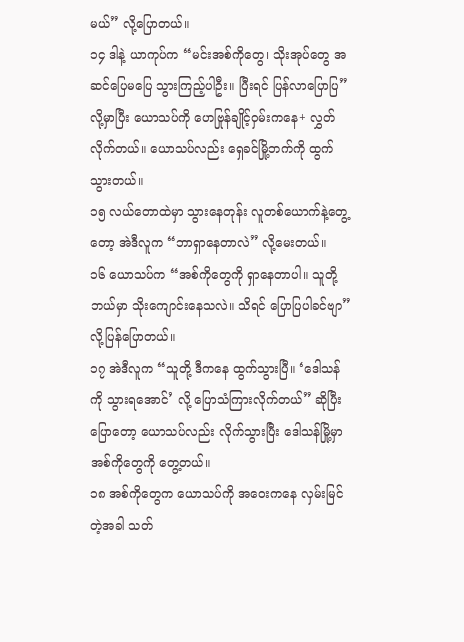မယ်” လို့ပြောတယ်။
၁၄ ဒါနဲ့ ယာကုပ်က “မင်းအစ်ကိုတွေ၊ သိုးအုပ်တွေ အဆင်ပြေမပြေ သွားကြည့်ပါဦး။ ပြီးရင် ပြန်လာပြောပြ” လို့မှာပြီး ယောသပ်ကို ဟေဗြုန်ချိုင့်ဝှမ်းကနေ+ လွှတ်လိုက်တယ်။ ယောသပ်လည်း ရှေခင်မြို့ဘက်ကို ထွက်သွားတယ်။
၁၅ လယ်တောထဲမှာ သွားနေတုန်း လူတစ်ယောက်နဲ့တွေ့တော့ အဲဒီလူက “ဘာရှာနေတာလဲ” လို့မေးတယ်။
၁၆ ယောသပ်က “အစ်ကိုတွေကို ရှာနေတာပါ။ သူတို့ ဘယ်မှာ သိုးကျောင်းနေသလဲ။ သိရင် ပြောပြပါခင်ဗျာ” လို့ပြန်ပြောတယ်။
၁၇ အဲဒီလူက “သူတို့ ဒီကနေ ထွက်သွားပြီ။ ‘ဒေါသန်ကို သွားရအောင်’ လို့ ပြောသံကြားလိုက်တယ်” ဆိုပြီးပြောတော့ ယောသပ်လည်း လိုက်သွားပြီး ဒေါသန်မြို့မှာ အစ်ကိုတွေကို တွေ့တယ်။
၁၈ အစ်ကိုတွေက ယောသပ်ကို အဝေးကနေ လှမ်းမြင်တဲ့အခါ သတ်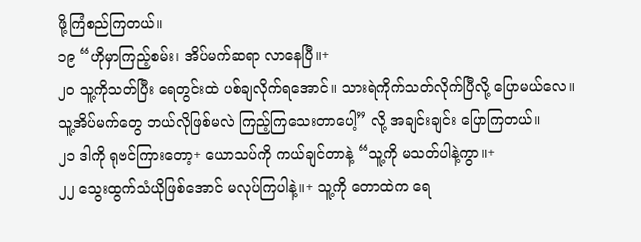ဖို့ကြံစည်ကြတယ်။
၁၉ “ဟိုမှာကြည့်စမ်း၊ အိပ်မက်ဆရာ လာနေပြီ။+
၂၀ သူ့ကိုသတ်ပြီး ရေတွင်းထဲ ပစ်ချလိုက်ရအောင်။ သားရဲကိုက်သတ်လိုက်ပြီလို့ ပြောမယ်လေ။ သူ့အိပ်မက်တွေ ဘယ်လိုဖြစ်မလဲ ကြည့်ကြသေးတာပေါ့” လို့ အချင်းချင်း ပြောကြတယ်။
၂၁ ဒါကို ရုဗင်ကြားတော့+ ယောသပ်ကို ကယ်ချင်တာနဲ့ “သူ့ကို မသတ်ပါနဲ့ကွာ။+
၂၂ သွေးထွက်သံယိုဖြစ်အောင် မလုပ်ကြပါနဲ့။+ သူ့ကို တောထဲက ရေ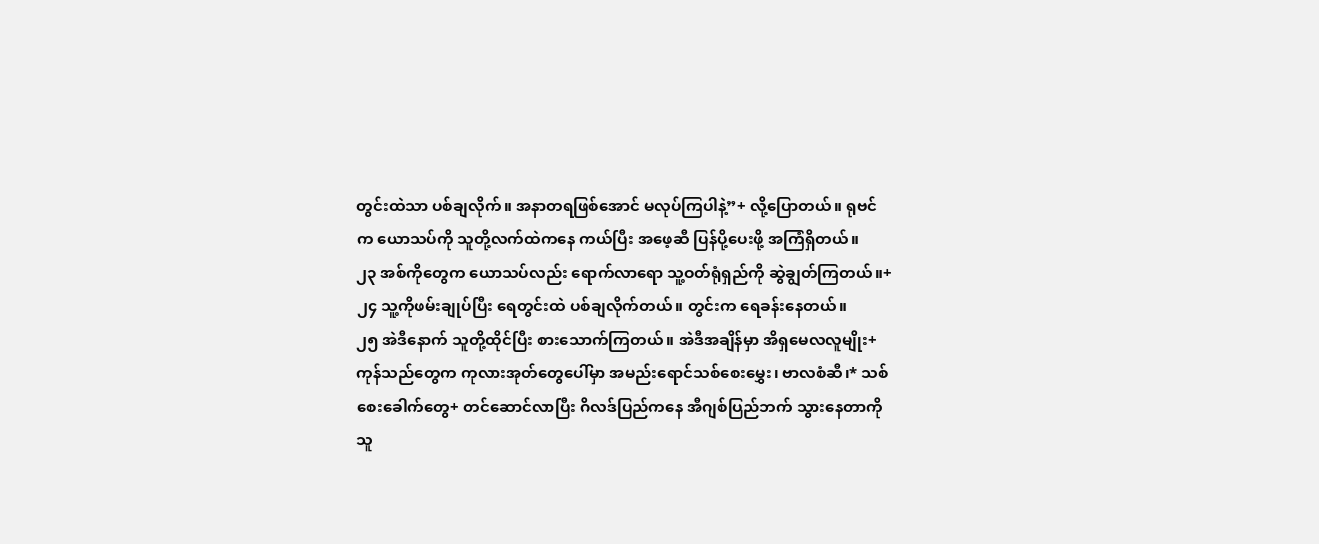တွင်းထဲသာ ပစ်ချလိုက်။ အနာတရဖြစ်အောင် မလုပ်ကြပါနဲ့”+ လို့ပြောတယ်။ ရုဗင်က ယောသပ်ကို သူတို့လက်ထဲကနေ ကယ်ပြီး အဖေ့ဆီ ပြန်ပို့ပေးဖို့ အကြံရှိတယ်။
၂၃ အစ်ကိုတွေက ယောသပ်လည်း ရောက်လာရော သူ့ဝတ်ရုံရှည်ကို ဆွဲချွတ်ကြတယ်။+
၂၄ သူ့ကိုဖမ်းချုပ်ပြီး ရေတွင်းထဲ ပစ်ချလိုက်တယ်။ တွင်းက ရေခန်းနေတယ်။
၂၅ အဲဒီနောက် သူတို့ထိုင်ပြီး စားသောက်ကြတယ်။ အဲဒီအချိန်မှာ အိရှမေလလူမျိုး+ ကုန်သည်တွေက ကုလားအုတ်တွေပေါ်မှာ အမည်းရောင်သစ်စေးမွှေး၊ ဗာလစံဆီ၊* သစ်စေးခေါက်တွေ+ တင်ဆောင်လာပြီး ဂိလဒ်ပြည်ကနေ အီဂျစ်ပြည်ဘက် သွားနေတာကို သူ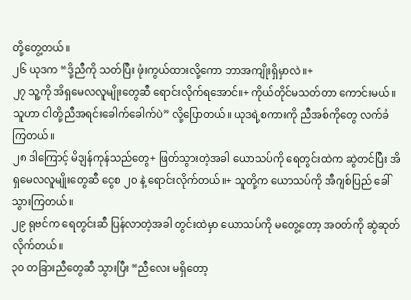တို့တွေ့တယ်။
၂၆ ယုဒက “ဒို့ညီကို သတ်ပြီး ဖုံးကွယ်ထားလို့ကော ဘာအကျိုးရှိမှာလဲ။+
၂၇ သူ့ကို အိရှမေလလူမျိုးတွေဆီ ရောင်းလိုက်ရအောင်။+ ကိုယ်တိုင်မသတ်တာ ကောင်းမယ်။ သူဟာ ငါတို့ညီအရင်းခေါက်ခေါက်ပဲ” လို့ပြောတယ်။ ယုဒရဲ့စကားကို ညီအစ်ကိုတွေ လက်ခံကြတယ်။
၂၈ ဒါကြောင့် မိဒျန်ကုန်သည်တွေ+ ဖြတ်သွားတဲ့အခါ ယောသပ်ကို ရေတွင်းထဲက ဆွဲတင်ပြီး အိရှမေလလူမျိုးတွေဆီ ငွေစ ၂၀ နဲ့ ရောင်းလိုက်တယ်။+ သူတို့က ယောသပ်ကို အီဂျစ်ပြည် ခေါ်သွားကြတယ်။
၂၉ ရုဗင်က ရေတွင်းဆီ ပြန်လာတဲ့အခါ တွင်းထဲမှာ ယောသပ်ကို မတွေ့တော့ အဝတ်ကို ဆွဲဆုတ်လိုက်တယ်။
၃၀ တခြားညီတွေဆီ သွားပြီး “ညီလေး မရှိတော့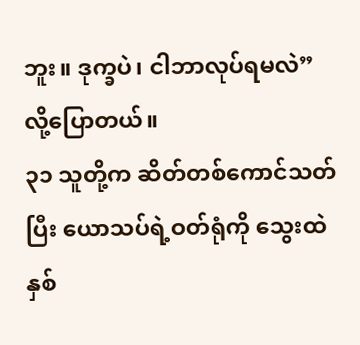ဘူး။ ဒုက္ခပဲ၊ ငါဘာလုပ်ရမလဲ” လို့ပြောတယ်။
၃၁ သူတို့က ဆိတ်တစ်ကောင်သတ်ပြီး ယောသပ်ရဲ့ဝတ်ရုံကို သွေးထဲနှစ်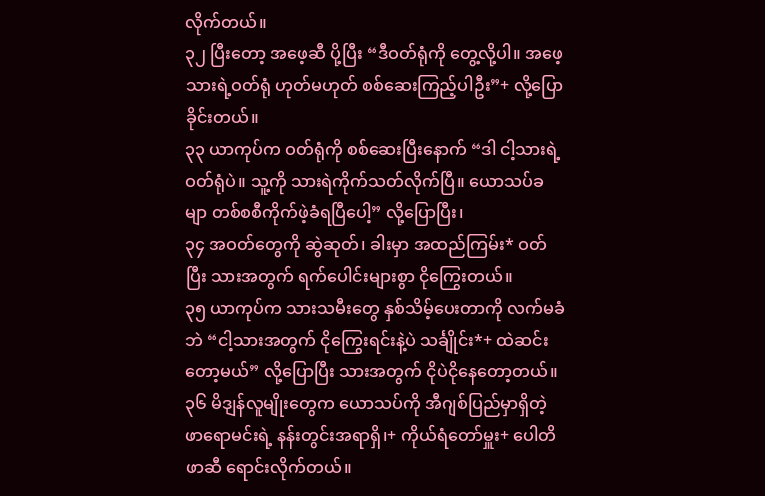လိုက်တယ်။
၃၂ ပြီးတော့ အဖေ့ဆီ ပို့ပြီး “ဒီဝတ်ရုံကို တွေ့လို့ပါ။ အဖေ့သားရဲ့ဝတ်ရုံ ဟုတ်မဟုတ် စစ်ဆေးကြည့်ပါဦး”+ လို့ပြောခိုင်းတယ်။
၃၃ ယာကုပ်က ဝတ်ရုံကို စစ်ဆေးပြီးနောက် “ဒါ ငါ့သားရဲ့ဝတ်ရုံပဲ။ သူ့ကို သားရဲကိုက်သတ်လိုက်ပြီ။ ယောသပ်ခမျာ တစ်စစီကိုက်ဖဲ့ခံရပြီပေါ့” လို့ပြောပြီး၊
၃၄ အဝတ်တွေကို ဆွဲဆုတ်၊ ခါးမှာ အထည်ကြမ်း* ဝတ်ပြီး သားအတွက် ရက်ပေါင်းများစွာ ငိုကြွေးတယ်။
၃၅ ယာကုပ်က သားသမီးတွေ နှစ်သိမ့်ပေးတာကို လက်မခံဘဲ “ငါ့သားအတွက် ငိုကြွေးရင်းနဲ့ပဲ သင်္ချိုင်း*+ ထဲဆင်းတော့မယ်” လို့ပြောပြီး သားအတွက် ငိုပဲငိုနေတော့တယ်။
၃၆ မိဒျန်လူမျိုးတွေက ယောသပ်ကို အီဂျစ်ပြည်မှာရှိတဲ့ ဖာရောမင်းရဲ့ နန်းတွင်းအရာရှိ၊+ ကိုယ်ရံတော်မှူး+ ပေါတိဖာဆီ ရောင်းလိုက်တယ်။